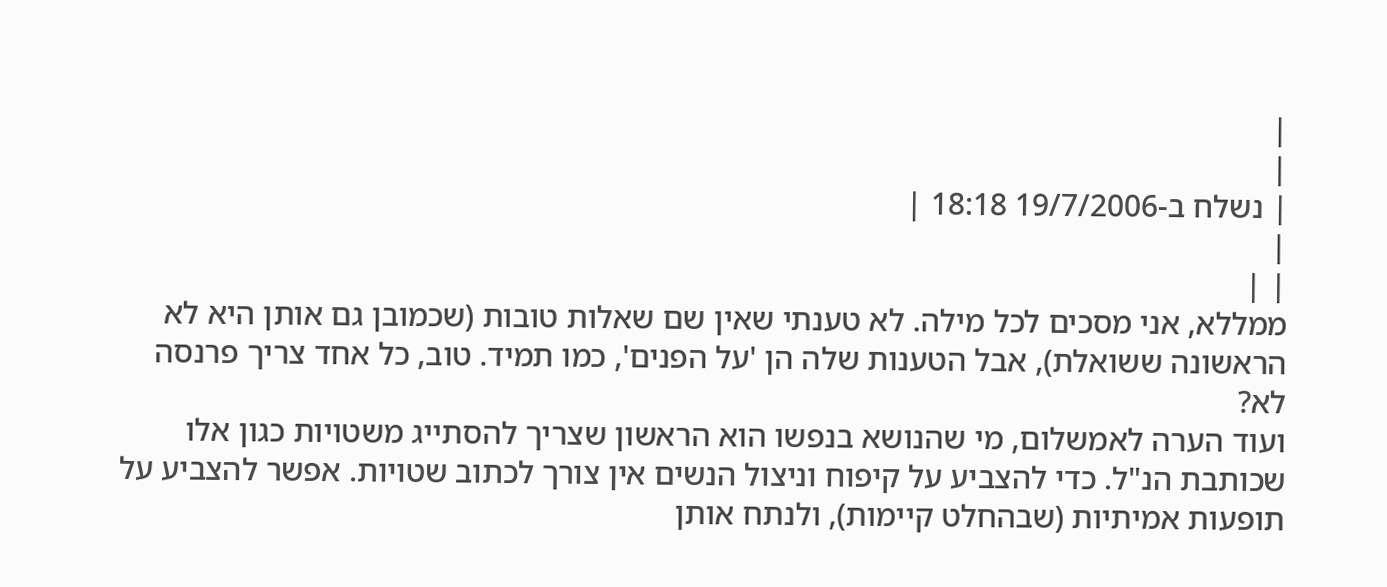|
|
| נשלח ב-19/7/2006 18:18 |
|
| |
ממללא, אני מסכים לכל מילה. לא טענתי שאין שם שאלות טובות (שכמובן גם אותן היא לא הראשונה ששואלת), אבל הטענות שלה הן 'על הפנים', כמו תמיד. טוב, כל אחד צריך פרנסה לא?
ועוד הערה לאמשלום, מי שהנושא בנפשו הוא הראשון שצריך להסתייג משטויות כגון אלו שכותבת הנ"ל. כדי להצביע על קיפוח וניצול הנשים אין צורך לכתוב שטויות. אפשר להצביע על תופעות אמיתיות (שבהחלט קיימות), ולנתח אותן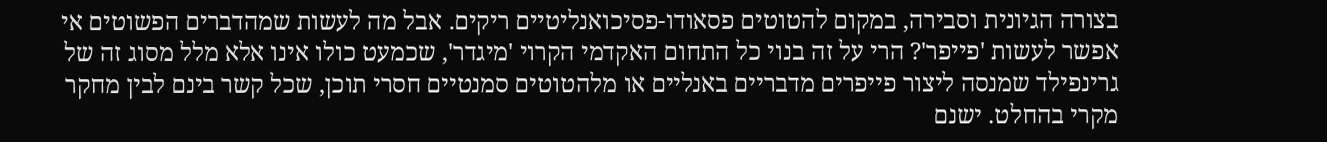בצורה הגיונית וסבירה, במקום להטוטים פסאודו-פסיכואנליטיים ריקים. אבל מה לעשות שמהדברים הפשוטים אי אפשר לעשות 'פייפר'? הרי על זה בנוי כל התחום האקדמי הקרוי 'מיגדר', שכמעט כולו אינו אלא מלל מסוג זה של גרינפילד שמנסה ליצור פייפרים מדבריים באנליים או מלהטוטים סמנטיים חסרי תוכן, שכל קשר בינם לבין מחקר מקרי בהחלט. ישנם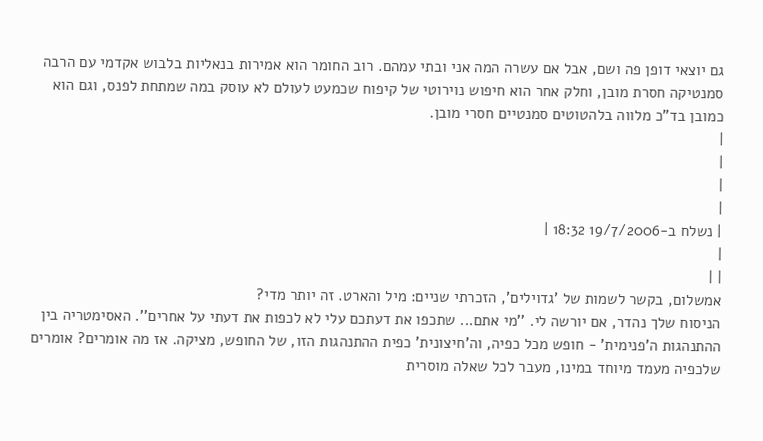גם יוצאי דופן פה ושם, אבל אם עשרה המה אני ובתי עמהם. רוב החומר הוא אמירות בנאליות בלבוש אקדמי עם הרבה סמנטיקה חסרת מובן, וחלק אחר הוא חיפוש נוירוטי של קיפוח שכמעט לעולם לא עוסק במה שמתחת לפנס, וגם הוא כמובן בד"כ מלווה בלהטוטים סמנטיים חסרי מובן.
|
|
|
|
| נשלח ב-19/7/2006 18:32 |
|
| |
אמשלום, בקשר לשמות של 'גדוילים', הזכרתי שניים: מיל והארט. זה יותר מדי?
הניסוח שלך נהדר, אם יורשה לי. ''מי אתם... שתכפו את דעתכם עלי לא לכפות את דעתי על אחרים''. האסימטריה בין ההתנהגות ה'פנימית' - חופש מכל כפיה, וה'חיצונית' כפית ההתנהגות הזו, של החופש, מציקה. אז מה אומרים? אומרים שלכפיה מעמד מיוחד במינו, מעבר לכל שאלה מוסרית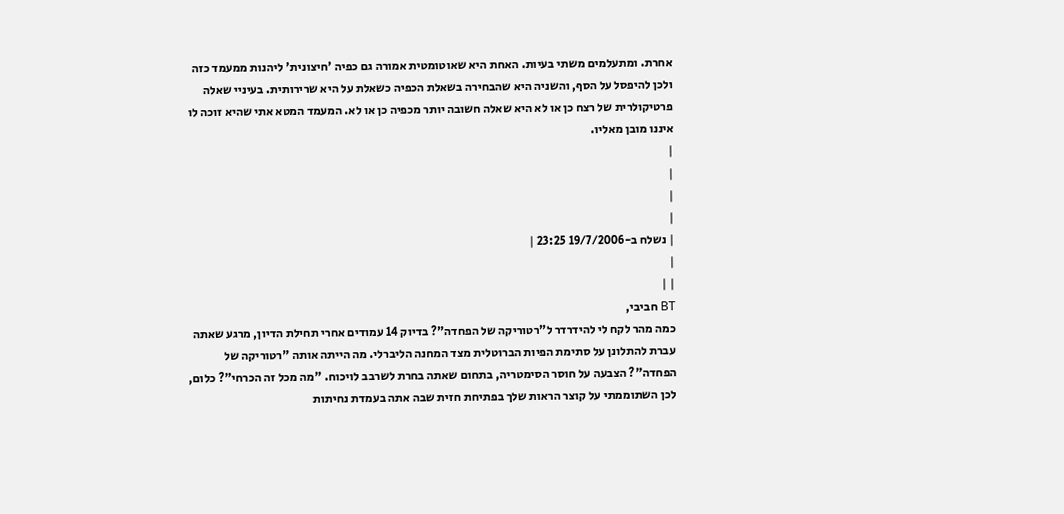אחרת. ומתעלמים משתי בעיות. האחת היא שאוטומטית אמורה גם כפיה 'חיצונית' ליהנות ממעמד כזה ולכן להיפסל על הסף, והשניה היא שהבחירה בשאלת הכפיה כשאלת על היא שרירותית. בעיניי שאלה פרטיקולרית של רצח כן או לא היא שאלה חשובה יותר מכפיה כן או לא. המעמד המטא אתי שהיא זוכה לו איננו מובן מאליו.
|
|
|
|
| נשלח ב-19/7/2006 23:25 |
|
| |
BT חביבי,
כמה מהר לקח לי להידרדר ל"רטוריקה של הפחדה"? בדיוק 14 עמודים אחרי תחילת הדיון, מרגע שאתה עברת להתלונן על סתימת הפיות הברוטלית מצד המחנה הליברלי. מה הייתה אותה "רטוריקה של הפחדה"? הצבעה על חוסר הסימטריה, בתחום שאתה בחרת לשרבב לויכוח. "מה מכל זה הכרחי"? כלום, לכן השתוממתי על קוצר הראות שלך בפתיחת חזית שבה אתה בעמדת נחיתות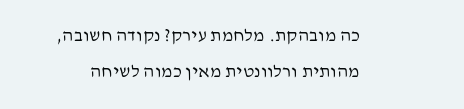כה מובהקת. מלחמת עירק? נקודה חשובה, מהותית ורלוונטית מאין כמוה לשיחה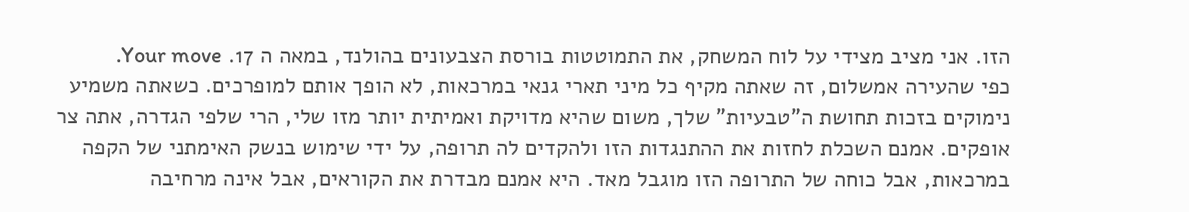הזו. אני מציב מצידי על לוח המשחק, את התמוטטות בורסת הצבעונים בהולנד, במאה ה 17. Your move.
כפי שהעירה אמשלום, זה שאתה מקיף כל מיני תארי גנאי במרכאות, לא הופך אותם למופרכים. כשאתה משמיע נימוקים בזכות תחושת ה"טבעיות" שלך, משום שהיא מדויקת ואמיתית יותר מזו שלי, הרי שלפי הגדרה, אתה צר אופקים. אמנם השכלת לחזות את ההתנגדות הזו ולהקדים לה תרופה, על ידי שימוש בנשק האימתני של הקפה במרכאות, אבל כוחה של התרופה הזו מוגבל מאד. היא אמנם מבדרת את הקוראים, אבל אינה מרחיבה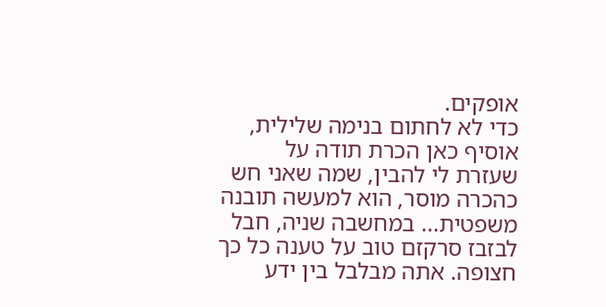אופקים.
כדי לא לחתום בנימה שלילית, אוסיף כאן הכרת תודה על שעזרת לי להבין, שמה שאני חש כהכרה מוסר, הוא למעשה תובנה משפטית... במחשבה שניה, חבל לבזבז סרקזם טוב על טענה כל כך חצופה. אתה מבלבל בין ידע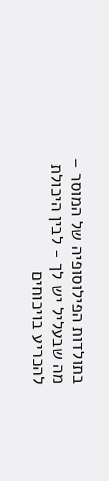בתולדות הפילוסופיה של המוסר – מה שבעליל יש לך - לבין היכולת להכריע בויכוחים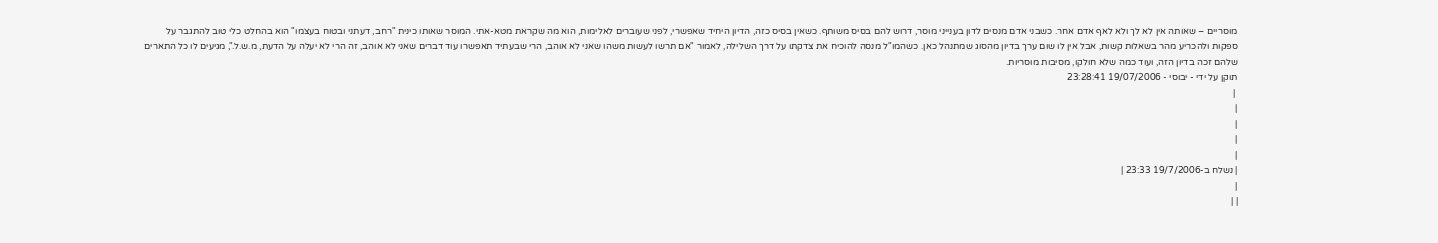מוסריים – שאותה אין לא לך ולא לאף אדם אחר. כשבני אדם מנסים לדון בענייני מוסר, דרוש להם בסיס משותף. כשאין בסיס כזה, הדיון היחיד שאפשרי, לפני שעוברים לאלימות, הוא מה שקראת מטא-אתי. המוסר שאותו כינית "רחב, דעתני ובטוח בעצמו" הוא בהחלט כלי טוב להתגבר על ספקות ולהכריע מהר בשאלות קשות, אבל אין לו שום ערך בדיון מהסוג שמתנהל כאן. כשהמו"ל מנסה להוכיח את צדקתו על דרך השלילה, לאמור "אם תרשו לעשות משהו שאני לא אוהב, הרי שבעתיד תאפשרו עוד דברים שאני לא אוהב, זה הרי לא יעלה על הדעת, מ.ש.ל.", מגיעים לו כל התארים שלהם זכה בדיון הזה, ועוד כמה שלא חולקו, מסיבות מוסריות.
תוקן על ידי - יבוסי - 19/07/2006 23:28:41
 |
|
|
|
|
| נשלח ב-19/7/2006 23:33 |
|
| |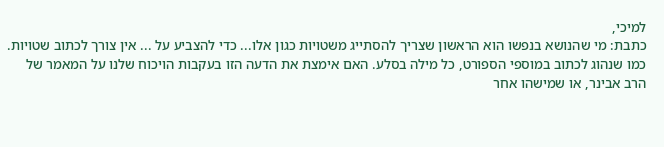למיכי,
כתבת: מי שהנושא בנפשו הוא הראשון שצריך להסתייג משטויות כגון אלו... כדי להצביע על ... אין צורך לכתוב שטויות.
כמו שנהוג לכתוב במוספי הספורט, כל מילה בסלע. האם אימצת את הדעה הזו בעקבות הויכוח שלנו על המאמר של הרב אבינר, או שמישהו אחר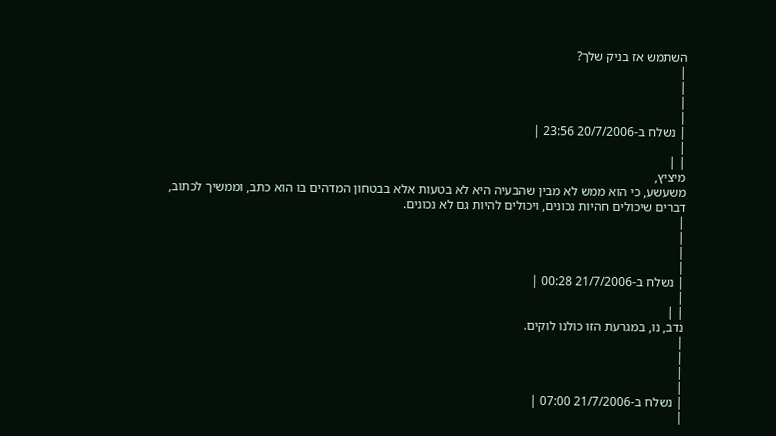השתמש אז בניק שלך?
|
|
|
|
| נשלח ב-20/7/2006 23:56 |
|
| |
מיציץ,
משעשע, כי הוא ממש לא מבין שהבעיה היא לא בטעות אלא בבטחון המדהים בו הוא כתב, וממשיך לכתוב, דברים שיכולים חהיות נכונים, ויכולים להיות גם לא נכונים.
|
|
|
|
| נשלח ב-21/7/2006 00:28 |
|
| |
נדב, נו, במגרעת הזו כולנו לוקים.
|
|
|
|
| נשלח ב-21/7/2006 07:00 |
|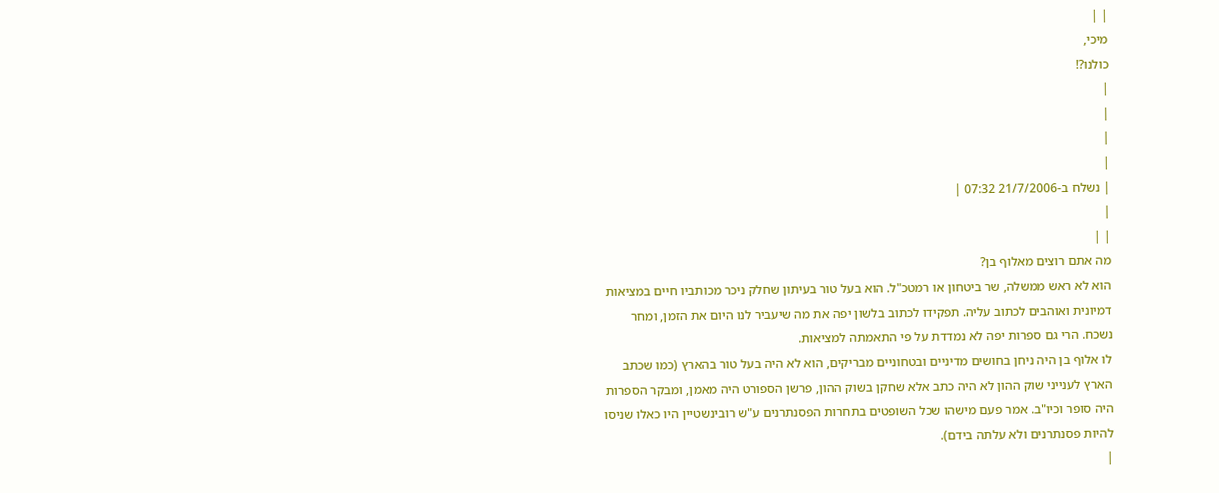| |
מיכי,
כולנו?!
|
|
|
|
| נשלח ב-21/7/2006 07:32 |
|
| |
מה אתם רוצים מאלוף בן?
הוא לא ראש ממשלה, שר ביטחון או רמטכ"ל. הוא בעל טור בעיתון שחלק ניכר מכותביו חיים במציאות דמיונית ואוהבים לכתוב עליה. תפקידו לכתוב בלשון יפה את מה שיעביר לנו היום את הזמן, ומחר נשכח. הרי גם ספרות יפה לא נמדדת על פי התאמתה למציאות.
לו אלוף בן היה ניחן בחושים מדיניים ובטחוניים מבריקים, הוא לא היה בעל טור בהארץ (כמו שכתב הארץ לענייני שוק ההון לא היה כתב אלא שחקן בשוק ההון, פרשן הספורט היה מאמן, ומבקר הספרות היה סופר וכיו"ב. אמר פעם מישהו שכל השופטים בתחרות הפסנתרנים ע"ש רובינשטיין היו כאלו שניסו להיות פסנתרנים ולא עלתה בידם).
|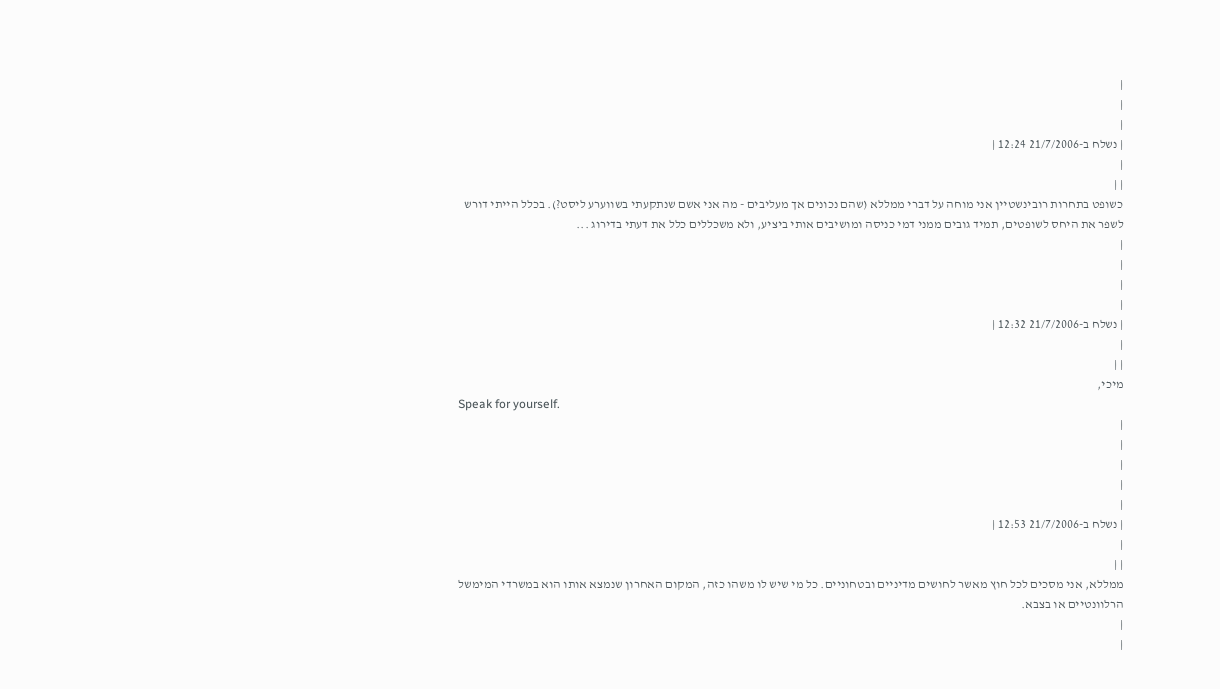|
|
|
| נשלח ב-21/7/2006 12:24 |
|
| |
כשופט בתחרות רובינשטיין אני מוחה על דברי ממללא (שהם נכונים אך מעליבים - מה אני אשם שנתקעתי בשווערע ליסט?). בכלל הייתי דורש לשפר את היחס לשופטים, תמיד גובים ממני דמי כניסה ומושיבים אותי ביציע, ולא משכללים כלל את דעתי בדירוג ...
|
|
|
|
| נשלח ב-21/7/2006 12:32 |
|
| |
מיכי,
Speak for yourself.
|
|
|
|
|
| נשלח ב-21/7/2006 12:53 |
|
| |
ממללא, אני מסכים לכל חוץ מאשר לחושים מדיניים ובטחוניים. כל מי שיש לו משהו כזה, המקום האחרון שנמצא אותו הוא במשרדי המימשל הרלוונטיים או בצבא.
|
|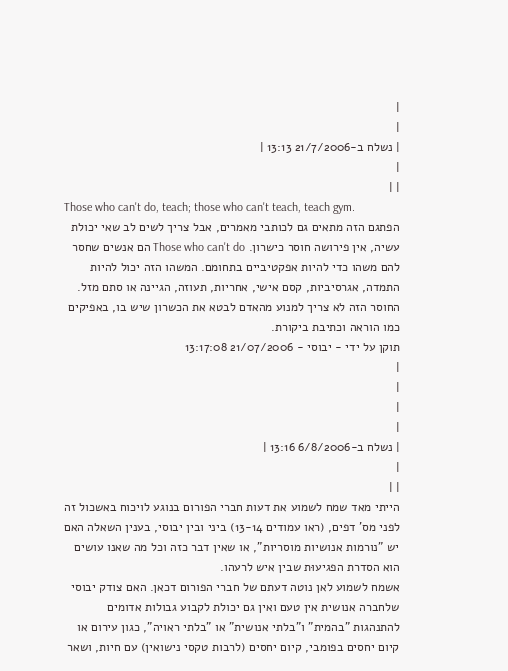|
|
| נשלח ב-21/7/2006 13:13 |
|
| |
Those who can't do, teach; those who can't teach, teach gym.
הפתגם הזה מתאים גם לכותבי מאמרים, אבל צריך לשים לב שאי יכולת עשיה, אין פירושה חוסר כישרון. Those who can't do הם אנשים שחסר להם משהו כדי להיות אפקטיביים בתחומם. המשהו הזה יכול להיות התמדה, אגרסיביות, קסם אישי, אחריות, תעוזה, הגיינה או סתם מזל. החוסר הזה לא צריך למנוע מהאדם לבטא את הכשרון שיש בו, באפיקים כמו הוראה וכתיבת ביקורת.
תוקן על ידי - יבוסי - 21/07/2006 13:17:08
|
|
|
|
| נשלח ב-6/8/2006 13:16 |
|
| |
הייתי מאד שמח לשמוע את דעות חברי הפורום בנוגע לויכוח באשכול זה לפני מס' דפים, (ראו עמודים 13-14) ביני ובין יבוסי, בענין השאלה האם יש "נורמות אנושיות מוסריות", או שאין דבר כזה וכל מה שאנו עושים הוא הסדרת הפגיעוּת שבין איש לרעהו.
אשמח לשמוע לאן נוטה דעתם של חברי הפורום דכאן. האם צודק יבוסי שלחברה אנושית אין טעם ואין גם יכולת לקבוע גבולות אדומים להתנהגות "בהמית" ו"בלתי אנושית" או "בלתי ראויה", כגון עירום או קיום יחסים בפומבי, קיום יחסים (לרבות טקסי נישואין) עם חיות, ושאר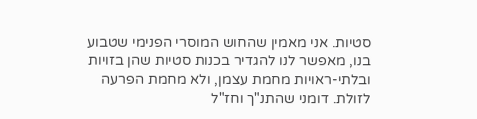סטיות. אני מאמין שהחוש המוסרי הפנימי שטבוע בנו, מאפשר לנו להגדיר בכנות סטיות שהן בזויות ובלתי-ראויות מחמת עצמן, ולא מחמת הפרעה לזולת. דומני שהתנ"ך וחז"ל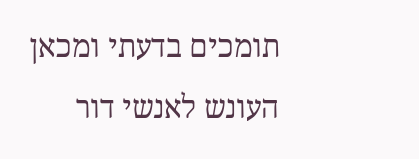תומכים בדעתי ומכאן העונש לאנשי דור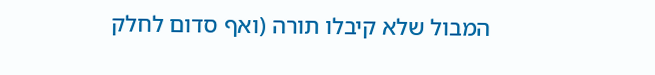המבול שלא קיבלו תורה (ואף סדום לחלק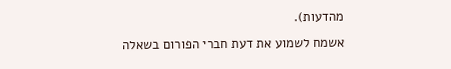מהדעות).
אשמח לשמוע את דעת חברי הפורום בשאלה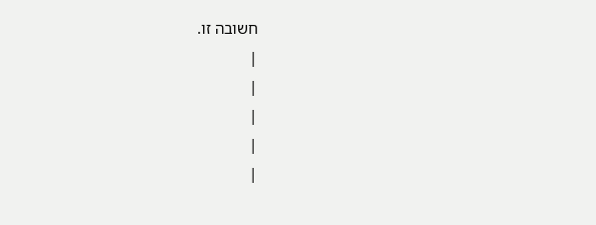חשובה זו.
|
|
|
|
|